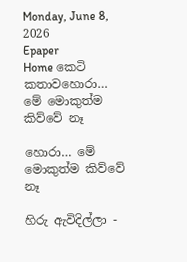Monday, June 8, 2026
Epaper
Home කෙටි කතාවහොරා… මේ මොකුත්ම කිව්වේ නෑ

හොරා… මේ මොකුත්ම කිව්වේ නෑ

හිරු ඇවිදිල්ලා -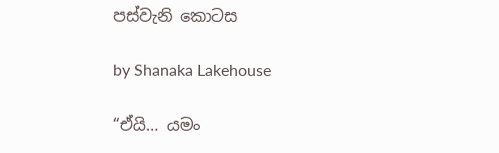පස්වැනි කොටස

by Shanaka Lakehouse

“ඒයි… යමං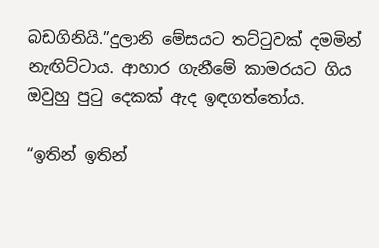බඩගිනියි.”දුලානි මේසයට තට්ටුවක් දමමින් නැඟිට්ටාය. ආහාර ගැනීමේ කාමරයට ගිය ඔවුහු පුටු දෙකක් ඇද ඉඳගත්තෝය.

“ඉතින් ඉතින්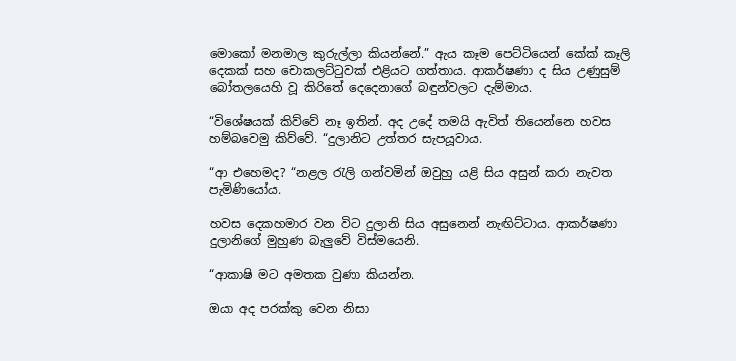මොකෝ මනමාල කුරුල්ලා කියන්නේ.” ඇය කෑම පෙට්ටියෙන් කේක් කෑලි දෙකක් සහ චොකලට්ටුවක් එළියට ගත්තාය. ආකර්ෂණා ද සිය උණුසුම් බෝතලයෙහි වූ කිරිතේ දෙදෙනාගේ බඳුන්වලට දැම්මාය.

“විශේෂයක් කිව්වේ නෑ ඉතින්. අද උදේ තමයි ඇවිත් තියෙන්නෙ හවස හම්බවෙමු කිව්වේ. “දුලානිට උත්තර සැපයූවාය.

“ආ එහෙමද? “නළල රැලි ගන්වමින් ඔවුහු යළි සිය අසුන් කරා නැවත පැමිණියෝය.

හවස දෙකහමාර වන විට දුලානි සිය අසුනෙන් නැඟිට්ටාය. ආකර්ෂණා දුලානිගේ මුහුණ බැලුවේ විස්මයෙනි.

“ආකාෂි මට අමතක වුණා කියන්න.

ඔයා අද පරක්කු වෙන නිසා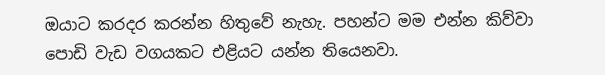ඔයාට කරදර කරන්න හිතුවේ නැහැ. පහන්ට මම එන්න කිව්වා පොඩි වැඩ වගයකට එළියට යන්න තියෙනවා.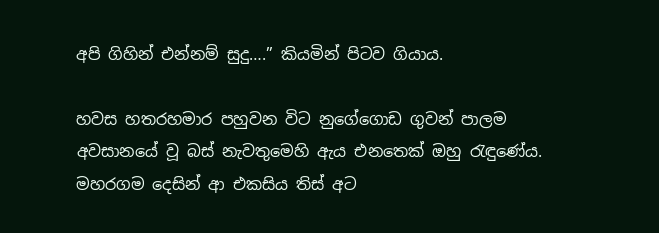අපි ගිහින් එන්නම් සුදු….” කියමින් පිටව ගියාය.

හවස හතරහමාර පහුවන විට නුගේගොඩ ගුවන් පාලම අවසානයේ වූ බස් නැවතුමෙහි ඇය එනතෙක් ඔහු රැඳුණේය. මහරගම දෙසින් ආ එකසිය තිස් අට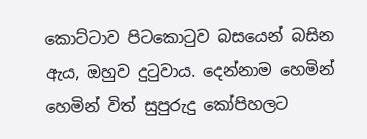කොට්ටාව පිටකොටුව බසයෙන් බසින ඇය, ඔහුව දුටුවාය. දෙන්නාම හෙමින් හෙමින් විත් සුපුරුදු කෝපිහලට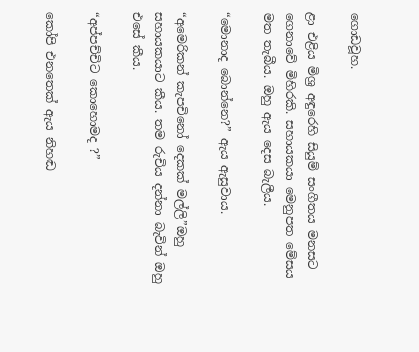ගොඩවූහ.

ළා එළිය මිශ්‍ර අඳුරෙහි සියුම් සංගීතය මනසට ගෙනාවේ මිහිරකි. සහායකයා මෙනුපත මේසය මත තැබීය. ඔහු ඇය දෙස බැලීය.

“මොනාද බොන්නෙ?” ඇය ඇසුවාය.

“අමෙරිකන් කැපචිනෝ දෙකක් මල්ලි”ඔහු සහායකයාට කීය. තම රුචිය දන්නා බැවින් ඔහු එසේ කීය.

“අප්පච්චිට කොහොමද ?”

කෝපි එනතෙක් ඇය නිහඬ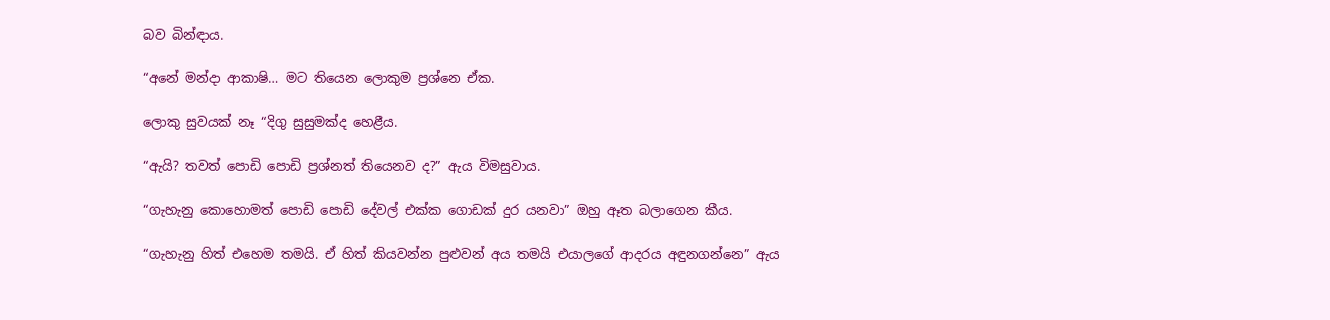බව බින්ඳාය.

“අනේ මන්දා ආකාෂි… මට තියෙන ලොකුම ප්‍රශ්නෙ ඒක.

ලොකු සුවයක් නෑ “දිගු සුසුමක්ද හෙළීය.

“ඇයි? තවත් පොඩි පොඩි ප්‍රශ්නත් තියෙනව ද?” ඇය විමසුවාය.

“ගැහැනු කොහොමත් පොඩි පොඩි දේවල් එක්ක ගොඩක් දුර යනවා” ඔහු ඈත බලාගෙන කීය.

“ගැහැනු හිත් එහෙම තමයි. ඒ හිත් කියවන්න පුළුවන් අය තමයි එයාලගේ ආදරය අඳුනගන්නෙ” ඇය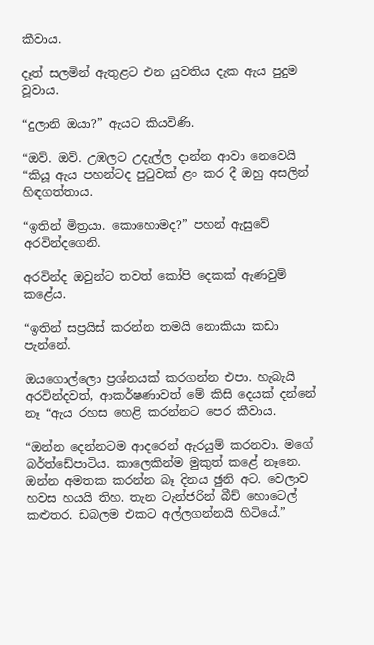කීවාය.

දෑත් සලමින් ඇතුළට එන යුවතිය දැක ඇය පුදුම වූවාය.

“දුලානි ඔයා?” ඇයට කියවිණි.

“ඔව්. ඔව්. උඹලට උදැල්ල දාන්න ආවා නෙවෙයි “කියූ ඇය පහන්ටද පුටුවක් ළං කර දී ඔහු අසලින් හිඳගත්තාය.

“ඉතින් මිත්‍රයා. කොහොමද?” පහන් ඇසුවේ අරවින්දගෙනි.

අරවින්ද ඔවුන්ට තවත් කෝපි දෙකක් ඇණවුම් කළේය.

“ඉතින් සප්‍රයිස් කරන්න තමයි නොකියා කඩා පැන්නේ.

ඔයගොල්ලො ප්‍රශ්නයක් කරගන්න එපා. හැබැයි අරවින්දවත්, ආකර්ෂණාවත් මේ කිසි දෙයක් දන්නේ නෑ “ඇය රහස හෙළි කරන්නට පෙර කීවාය.

“ඔන්න දෙන්නටම ආදරෙන් ඇරයුම් කරනවා. මගේ බර්ත්ඩේපාටිය. කාලෙකින්ම මුකුත් කළේ නෑනෙ. ඔන්න අමතක කරන්න බෑ දිනය ඡුනි අට. වෙලාව හවස හයයි තිහ. තැන ටැන්ජරින් බීච් හොටෙල් කළුතර. ඩබලම එකට අල්ලගන්නයි හිටියේ.”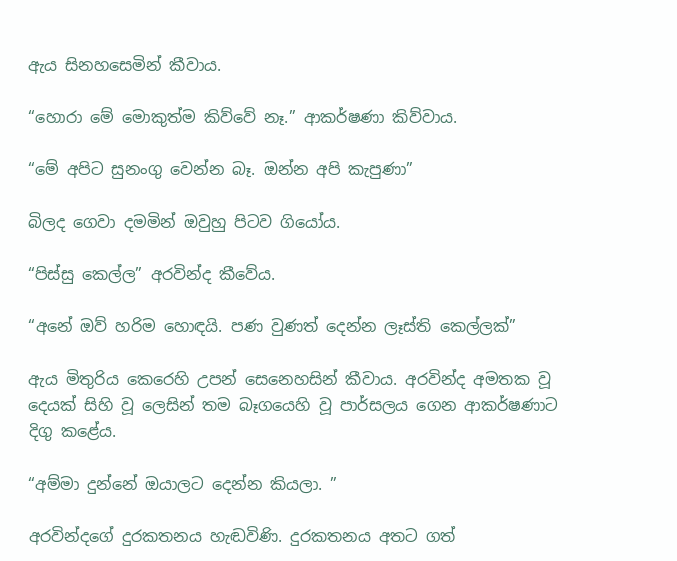ඇය සිනහසෙමින් කීවාය.

“හොරා මේ මොකුත්ම කිව්වේ නෑ.” ආකර්ෂණා කිව්වාය.

“මේ අපිට සුනංගු වෙන්න බෑ. ඔන්න අපි කැපුණා”

බිලද ගෙවා දමමින් ඔවුහු පිටව ගියෝය.

“පිස්සු කෙල්ල” අරවින්ද කීවේය.

“අනේ ඔව් හරිම හොඳයි. පණ වුණත් දෙන්න ලෑස්ති කෙල්ලක්”

ඇය මිතුරිය කෙරෙහි උපන් සෙනෙහසින් කීවාය. අරවින්ද අමතක වූ දෙයක් සිහි වූ ලෙසින් තම බෑගයෙහි වූ පාර්සලය ගෙන ආකර්ෂණාට දිගු කළේය.

“අම්මා දුන්නේ ඔයාලට දෙන්න කියලා. ”

අරවින්දගේ දුරකතනය හැඬවිණි. දුරකතනය අතට ගත්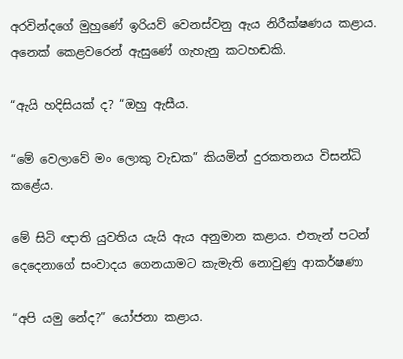අරවින්දගේ මුහුණේ ඉරියව් වෙනස්වනු ඇය නිරීක්ෂණය කළාය. අනෙක් කෙළවරෙන් ඇසුණේ ගැහැනු කටහඬකි.

“ඇයි හදිසියක් ද? “ඔහු ඇසීය.

“මේ වෙලාවේ මං ලොකු වැඩක” කියමින් දුරකතනය විසන්ධි කළේය.

මේ සිටි ඥාති යුවතිය යැයි ඇය අනුමාන කළාය. එතැන් පටන් දෙදෙනාගේ සංවාදය ගෙනයාමට කැමැති නොවුණු ආකර්ෂණා

“අපි යමු නේද?” යෝජනා කළාය.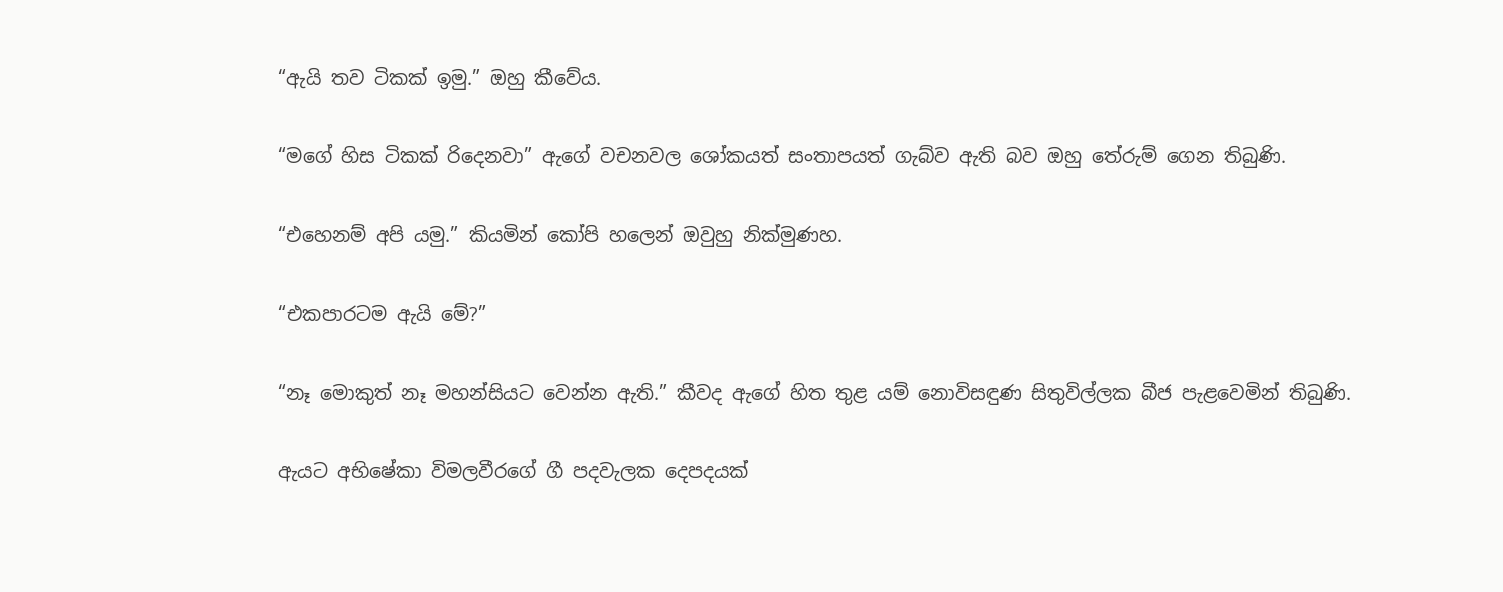“ඇයි තව ටිකක් ඉමු.” ඔහු කීවේය.

“මගේ හිස ටිකක් රිදෙනවා” ඇගේ වචනවල ශෝකයත් සංතාපයත් ගැබ්ව ඇති බව ඔහු තේරුම් ගෙන තිබුණි.

“එහෙනම් අපි යමු.” කියමින් කෝපි හලෙන් ඔවුහු නික්මුණහ.

“එකපාරටම ඇයි මේ?”

“නෑ මොකුත් නෑ මහන්සියට වෙන්න ඇති.” කීවද ඇගේ හිත තුළ යම් නොවිසඳුණ සිතුවිල්ලක බීජ පැළවෙමින් තිබුණි.

ඇයට අභිෂේකා විමලවීරගේ ගී පදවැලක දෙපදයක්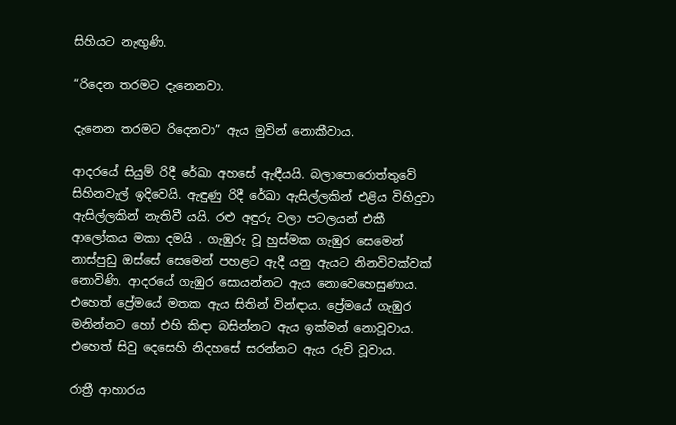සිහියට නැඟුණි.

“රිදෙන තරමට දැනෙනවා.

දැනෙන තරමට රිදෙනවා” ඇය මුවින් නොකීවාය.

ආදරයේ සියුම් රිදී රේඛා අහසේ ඇඳීයයි. බලාපොරොත්තුවේ සිහිනවැල් ඉදිවෙයි. ඇඳුණු රිදී රේඛා ඇසිල්ලකින් එළිය විහිදුවා ඇසිල්ලකින් නැතිවී යයි. රළු අඳුරු වලා පටලයන් එකී ආලෝකය මකා දමයි . ගැඹුරු වූ හුස්මක ගැඹුර සෙමෙන් නාස්පුඩු ඔස්සේ සෙමෙන් පහළට ඇදී යනු ඇයට නිනවිවක්වක් නොවිණි. ආදරයේ ගැඹුර සොයන්නට ඇය නොවෙහෙසුණාය. එහෙත් ප්‍රේමයේ මතක ඇය සිතින් වින්ඳාය. ප්‍රේමයේ ගැඹුර මනින්නට හෝ එහි කිඳා බසින්නට ඇය ඉක්මන් නොවූවාය. එහෙත් සිවු දෙසෙහි නිදහසේ සරන්නට ඇය රුචි වූවාය.

රාත්‍රී ආහාරය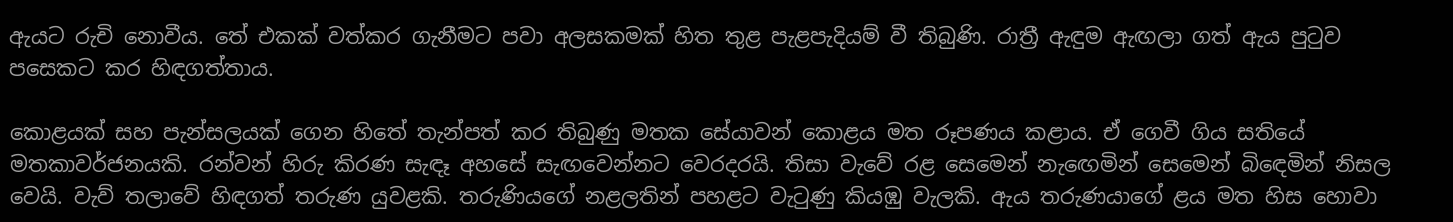ඇයට රුචි නොවීය. තේ එකක් වත්කර ගැනීමට පවා අලසකමක් හිත තුළ පැළපැදියම් වී තිබුණි. රාත්‍රී ඇඳුම ඇඟලා ගත් ඇය පුටුව පසෙකට කර හිඳගත්තාය.

කොළයක් සහ පැන්සලයක් ගෙන හිතේ තැන්පත් කර තිබුණු මතක සේයාවන් කොළය මත රූපණය කළාය. ඒ ගෙවී ගිය සතියේ මතකාවර්ජනයකි. රන්වන් හිරු කිරණ සැඳෑ අහසේ සැඟවෙන්නට වෙරදරයි. තිසා වැවේ රළ සෙමෙන් නැඟෙමින් සෙමෙන් බිඳෙමින් නිසල වෙයි. වැව් තලාවේ හිඳගත් තරුණ යුවළකි. තරුණියගේ නළලතින් පහළට වැටුණු කියඹු වැලකි. ඇය තරුණයාගේ ළය මත හිස හොවා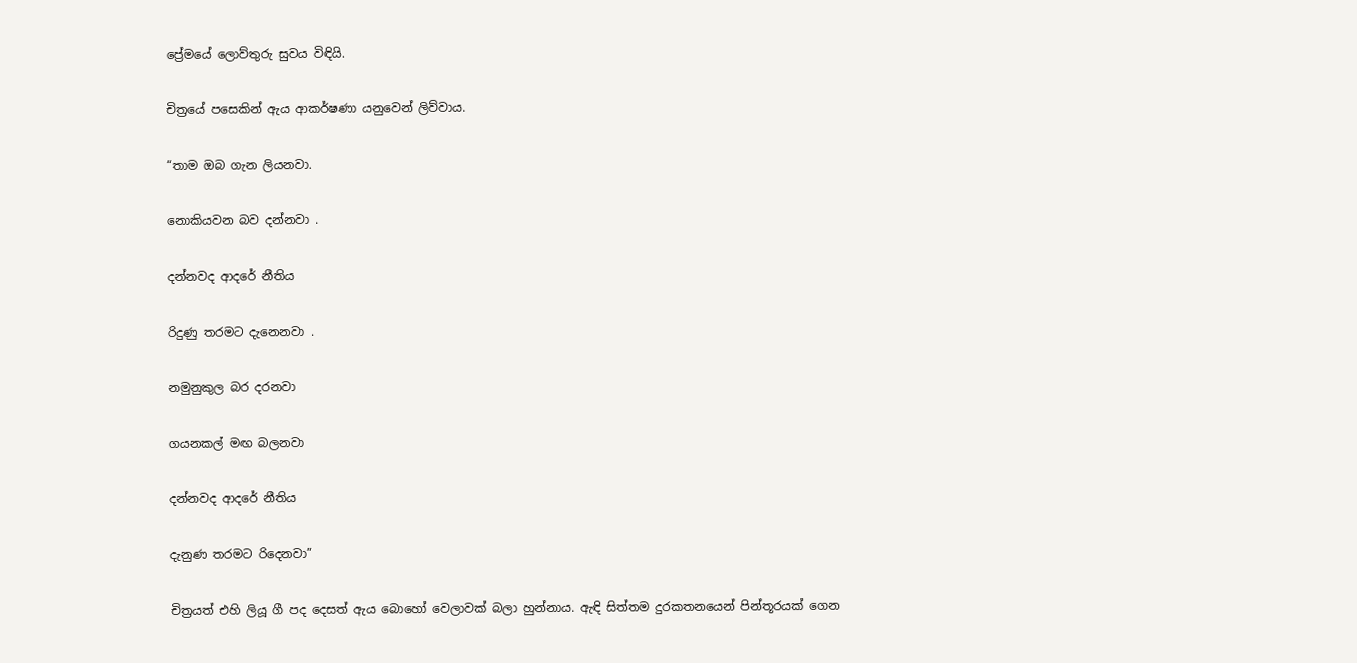ප්‍රේමයේ ලොව්තුරු සුවය විඳියි.

චිත්‍රයේ පසෙකින් ඇය ආකර්ෂණා යනුවෙන් ලිව්වාය.

“තාම ඔබ ගැන ලියනවා.

නොකියවන බව දන්නවා .

දන්නවද ආදරේ නීතිය

රිදුණු තරමට දැනෙනවා .

නමුනුකුල බර දරනවා

ගයනකල් මඟ බලනවා

දන්නවද ආදරේ නීතිය

දැනුණ තරමට රිදෙනවා”

චිත්‍රයත් එහි ලියූ ගී පද දෙසත් ඇය බොහෝ වෙලාවක් බලා හුන්නාය. ඇඳි සිත්තම දුරකතනයෙන් පින්තූරයක් ගෙන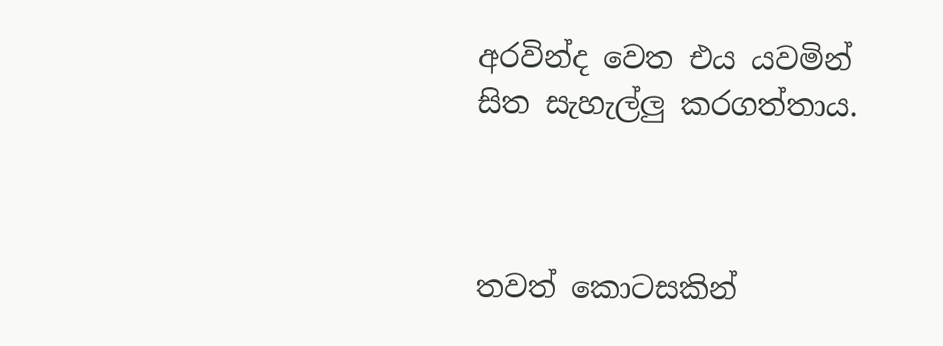අරවින්ද වෙත එය යවමින් සිත සැහැල්ලු කරගත්තාය.



තවත් කොටසකින්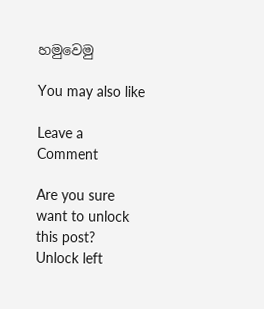හමුවෙමු

You may also like

Leave a Comment

Are you sure want to unlock this post?
Unlock left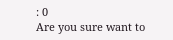: 0
Are you sure want to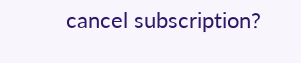cancel subscription?